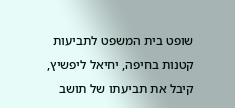שופט בית המשפט לתביעות קטנות בחיפה, יחיאל ליפשיץ, קיבל את תביעתו של תושב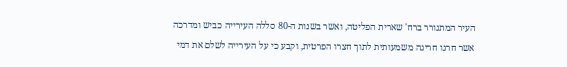העיר המתגורר ברח' שארית הפליטה, ואשר בשנות ה-80 סללה העירייה כביש ומדרכה אשר חרגו חריגה משמעותית לתוך חצרו הפרטית, וקבע כי על העירייה לשלם את דמי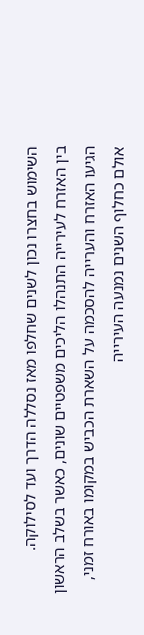השימוש בחצרו נכון לשנים שחלפו מאז נסללה הדרך ועד לסילוקה.
בין האזרח לעירייה התנהלו הליכים משפטיים שונים, כאשר בשלב הראשון הגיעו האזרח והערייה להסכמה על השארת הכביש במקומו באורח זמני, אולם כחלוף השנים נמנעה העירייה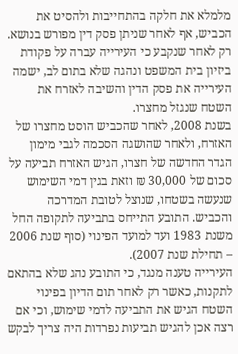מלמלא את חלקה בהתחייבות ולהסיט את הכביש, אף לאחר שניתן פסק דין מפורש בנושא. רק לאחר שנקבע כי העירייה עברה על פקודת ביזיון בית המשפט ונהגה שלא בתום לב, ישמה העירייה את פסק הדין והשיבה לאזרח את השטח שנגזל מחצרו.
בשנת 2008, לאחר שהכביש הוסט מחצרו של האזרח, ולאחר שהושגה הסכמה לגבי מימון הגדר החדשה של חצרו, הגיש האזרח תביעה על סכום של 30,000 ₪ וזאת בגין דמי השימוש שנעשה בשטחו, שנוצל לטובת המדרכה והכביש. התובע התייחס בתביעה לתקופה החל משנת 1983 ועד למועד הפינוי (סוף שנת 2006 – תחילת שנת 2007).
העירייה טענה מנגד, כי התובע נהג שלא בהתאם לתקנות, כאשר רק לאחר תום הדיון בפינוי השטח הגיש את התביעה לדמי שימוש, וכי אם רצה אכן להגיש תביעות נפרדות היה צריך לבקש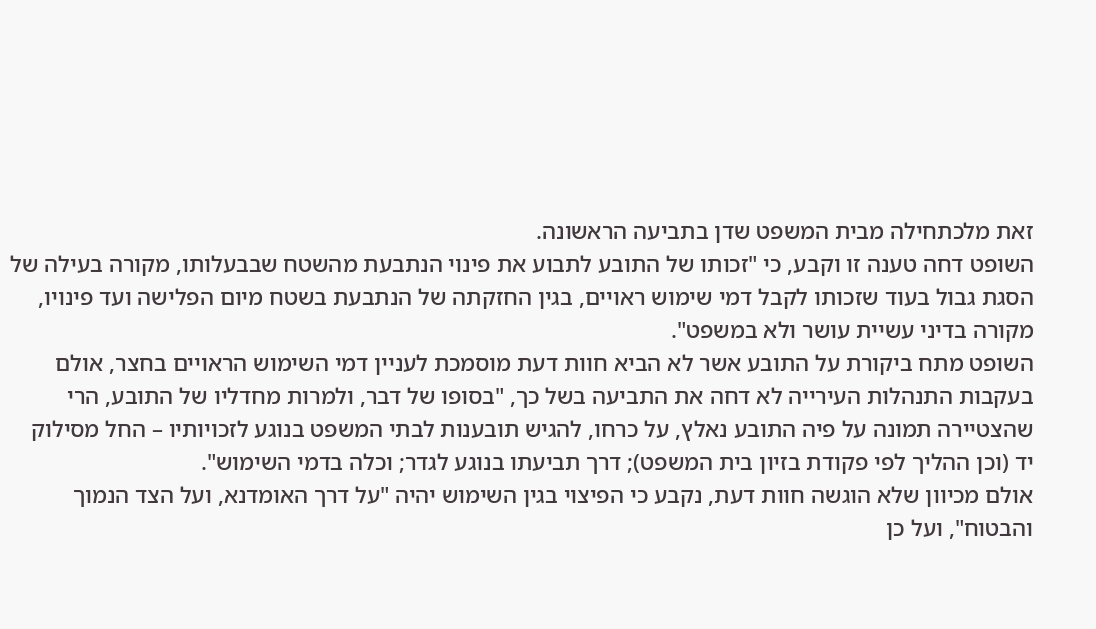זאת מלכתחילה מבית המשפט שדן בתביעה הראשונה.
השופט דחה טענה זו וקבע, כי "זכותו של התובע לתבוע את פינוי הנתבעת מהשטח שבבעלותו, מקורה בעילה של הסגת גבול בעוד שזכותו לקבל דמי שימוש ראויים, בגין החזקתה של הנתבעת בשטח מיום הפלישה ועד פינויו, מקורה בדיני עשיית עושר ולא במשפט".
השופט מתח ביקורת על התובע אשר לא הביא חוות דעת מוסמכת לעניין דמי השימוש הראויים בחצר, אולם בעקבות התנהלות העירייה לא דחה את התביעה בשל כך, "בסופו של דבר, ולמרות מחדליו של התובע, הרי שהצטיירה תמונה על פיה התובע נאלץ, על כרחו, להגיש תובענות לבתי המשפט בנוגע לזכויותיו – החל מסילוק יד (וכן ההליך לפי פקודת בזיון בית המשפט); דרך תביעתו בנוגע לגדר; וכלה בדמי השימוש".
אולם מכיוון שלא הוגשה חוות דעת, נקבע כי הפיצוי בגין השימוש יהיה "על דרך האומדנא, ועל הצד הנמוך והבטוח", ועל כן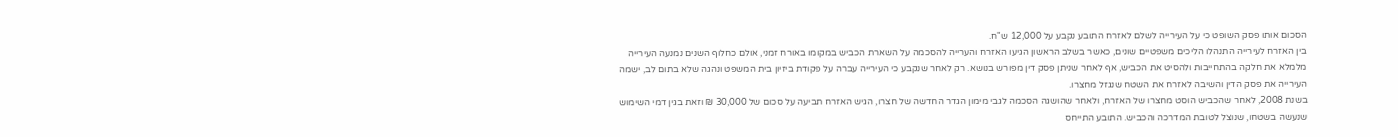הסכום אותו פסק השופט כי על העירייה לשלם לאזרח התובע נקבע על 12,000 ש"ח.
בין האזרח לעירייה התנהלו הליכים משפטיים שונים, כאשר בשלב הראשון הגיעו האזרח והערייה להסכמה על השארת הכביש במקומו באורח זמני, אולם כחלוף השנים נמנעה העירייה מלמלא את חלקה בהתחייבות ולהסיט את הכביש, אף לאחר שניתן פסק דין מפורש בנושא. רק לאחר שנקבע כי העירייה עברה על פקודת ביזיון בית המשפט ונהגה שלא בתום לב, ישמה העירייה את פסק הדין והשיבה לאזרח את השטח שנגזל מחצרו.
בשנת 2008, לאחר שהכביש הוסט מחצרו של האזרח, ולאחר שהושגה הסכמה לגבי מימון הגדר החדשה של חצרו, הגיש האזרח תביעה על סכום של 30,000 ₪ וזאת בגין דמי השימוש שנעשה בשטחו, שנוצל לטובת המדרכה והכביש. התובע התייחס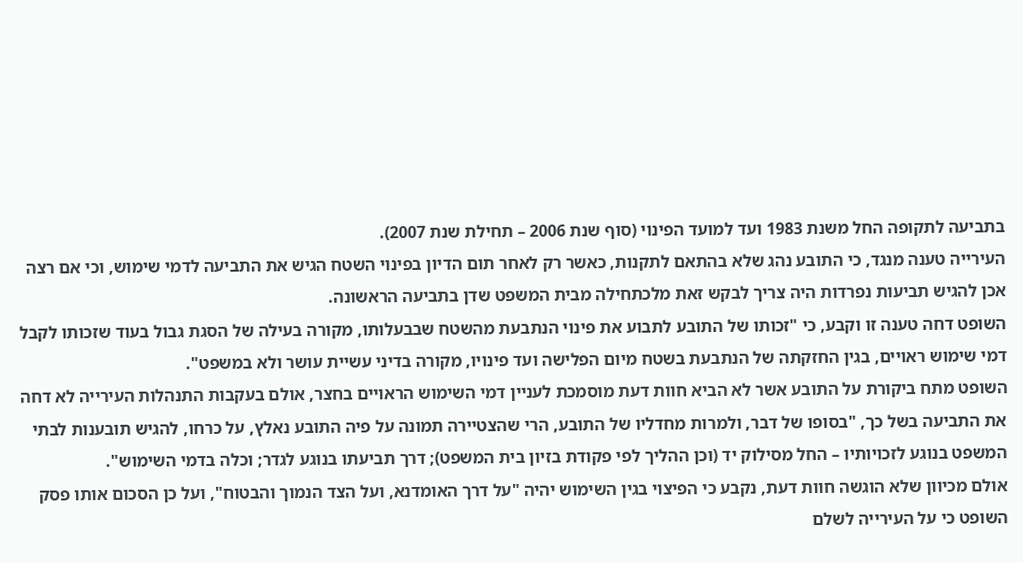בתביעה לתקופה החל משנת 1983 ועד למועד הפינוי (סוף שנת 2006 – תחילת שנת 2007).
העירייה טענה מנגד, כי התובע נהג שלא בהתאם לתקנות, כאשר רק לאחר תום הדיון בפינוי השטח הגיש את התביעה לדמי שימוש, וכי אם רצה אכן להגיש תביעות נפרדות היה צריך לבקש זאת מלכתחילה מבית המשפט שדן בתביעה הראשונה.
השופט דחה טענה זו וקבע, כי "זכותו של התובע לתבוע את פינוי הנתבעת מהשטח שבבעלותו, מקורה בעילה של הסגת גבול בעוד שזכותו לקבל דמי שימוש ראויים, בגין החזקתה של הנתבעת בשטח מיום הפלישה ועד פינויו, מקורה בדיני עשיית עושר ולא במשפט".
השופט מתח ביקורת על התובע אשר לא הביא חוות דעת מוסמכת לעניין דמי השימוש הראויים בחצר, אולם בעקבות התנהלות העירייה לא דחה את התביעה בשל כך, "בסופו של דבר, ולמרות מחדליו של התובע, הרי שהצטיירה תמונה על פיה התובע נאלץ, על כרחו, להגיש תובענות לבתי המשפט בנוגע לזכויותיו – החל מסילוק יד (וכן ההליך לפי פקודת בזיון בית המשפט); דרך תביעתו בנוגע לגדר; וכלה בדמי השימוש".
אולם מכיוון שלא הוגשה חוות דעת, נקבע כי הפיצוי בגין השימוש יהיה "על דרך האומדנא, ועל הצד הנמוך והבטוח", ועל כן הסכום אותו פסק השופט כי על העירייה לשלם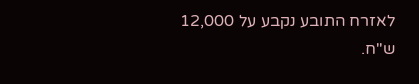לאזרח התובע נקבע על 12,000 ש"ח.